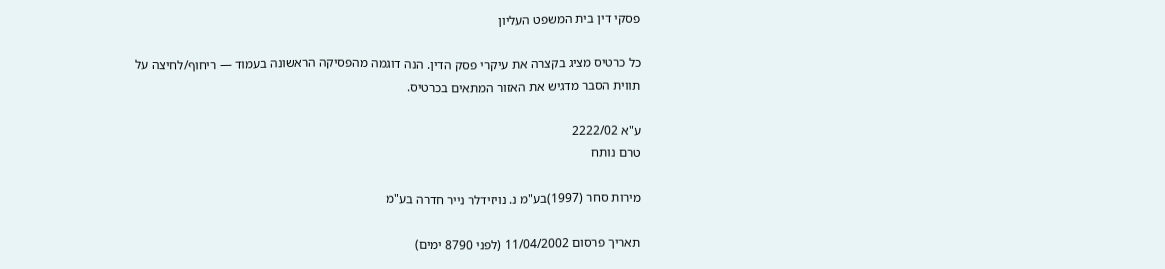פסקי דין בית המשפט העליון

כל כרטיס מציג בקצרה את עיקרי פסק הדין. הנה דוגמה מהפסיקה הראשונה בעמוד — ריחוף/לחיצה על תווית הסבר מדגיש את האזור המתאים בכרטיס.

ע"א 2222/02
טרם נותח

מירות סחר (1997)בע"מ נ. נויזידלר נייר חדרה בע"מ

תאריך פרסום 11/04/2002 (לפני 8790 ימים)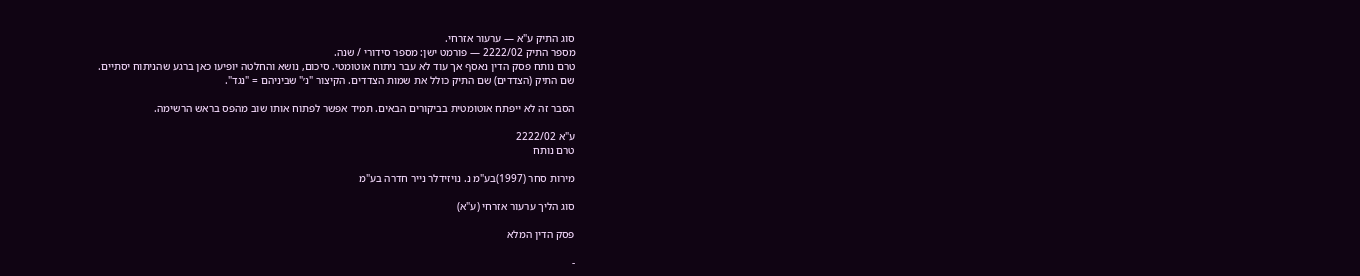סוג התיק ע"א — ערעור אזרחי.
מספר התיק 2222/02 — פורמט ישן: מספר סידורי / שנה.
טרם נותח פסק הדין נאסף אך עוד לא עבר ניתוח אוטומטי. סיכום, נושא והחלטה יופיעו כאן ברגע שהניתוח יסתיים.
שם התיק (הצדדים) שם התיק כולל את שמות הצדדים. הקיצור "נ׳" שביניהם = "נגד".

הסבר זה לא ייפתח אוטומטית בביקורים הבאים. תמיד אפשר לפתוח אותו שוב מהפס בראש הרשימה.

ע"א 2222/02
טרם נותח

מירות סחר (1997)בע"מ נ. נויזידלר נייר חדרה בע"מ

סוג הליך ערעור אזרחי (ע"א)

פסק הדין המלא

-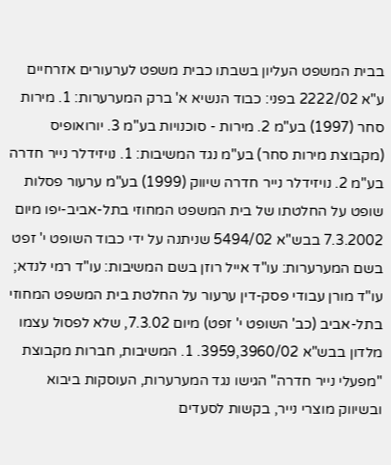בבית המשפט העליון בשבתו כבית משפט לערעורים אזרחיים ע"א 2222/02 בפני: כבוד הנשיא א' ברק המערערות: 1. מירות סחר (1997) בע"מ 2. מירות - סוכנויות בע"מ 3. יורואופיס (מקבוצת מירות סחר) בע"מ נגד המשיבות: 1. נויזידלר נייר חדרה בע"מ 2. נויזידלר נייר חדרה שיווק (1999) בע"מ ערעור פסלות שופט על החלטתו של בית המשפט המחוזי בתל-אביב-יפו מיום 7.3.2002 בבש"א 5494/02 שניתנה על ידי כבוד השופט י' זפט בשם המערערות: עו"ד אייל רוזן בשם המשיבות: עו"ד רמי לנדא; עו"ד מורן עבודי פסק-דין ערעור על החלטת בית המשפט המחוזי בתל-אביב (כב' השופט י' זפט) מיום 7.3.02, שלא לפסול עצמו מלדון בבש"א 3959,3960/02. 1. המשיבות, חברות מקבוצת "מפעלי נייר חדרה" הגישו נגד המערערות, העוסקות ביבוא ובשיווק מוצרי נייר, בקשות לסעדים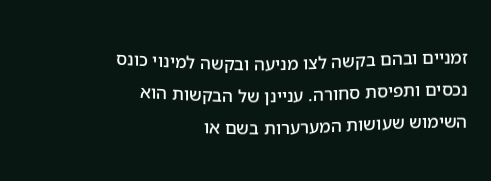זמניים ובהם בקשה לצו מניעה ובקשה למינוי כונס נכסים ותפיסת סחורה. עניינן של הבקשות הוא השימוש שעושות המערערות בשם או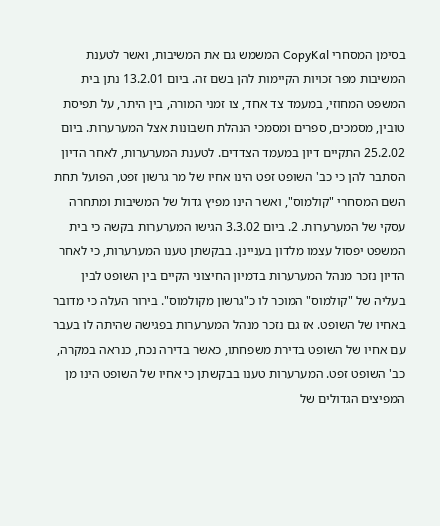בסימן המסחרי CopyKal המשמש גם את המשיבות, ואשר לטענת המשיבות מפר זכויות הקיימות להן בשם זה. ביום 13.2.01 נתן בית המשפט המחוזי, במעמד צד אחד, צו זמני המורה, בין היתר, על תפיסת טובין, מסמכים, ספרים ומסמכי הנהלת חשבונות אצל המערערות. ביום 25.2.02 התקיים דיון במעמד הצדדים. לטענת המערערות, לאחר הדיון הסתבר להן כי כב' השופט זפט הינו אחיו של מר גרשון זפט, הפועל תחת השם המסחרי "קולמוס", ואשר הינו מפיץ גדול של המשיבות ומתחרה עסקי של המערערות. 2. ביום 3.3.02 הגישו המערערות בקשה כי בית המשפט יפסול עצמו מלדון בעניינן. בבקשתן טענו המערערות, כי לאחר הדיון נזכר מנהל המערערות בדמיון החיצוני הקיים בין השופט לבין בעליה של "קולמוס" המוכר לו כ"גרשון מקולמוס". בירור העלה כי מדובר באחיו של השופט. אז גם נזכר מנהל המערערות בפגישה שהיתה לו בעבר עם אחיו של השופט בדירת משפחתו, כאשר בדירה נכח, כנראה במקרה, כב' השופט זפט. המערערות טענו בבקשתן כי אחיו של השופט הינו מן המפיצים הגדולים של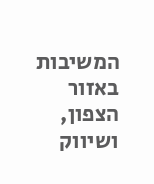המשיבות באזור הצפון, ושיווק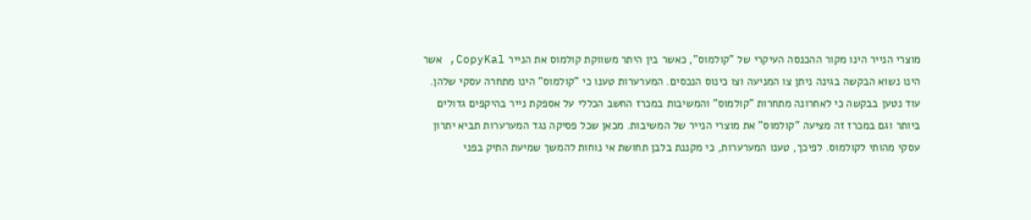מוצרי הנייר הינו מקור ההכנסה העיקרי של "קולמוס", כאשר בין היתר משווקת קולמוס את הנייר CopyKal, אשר הינו נשוא הבקשה בגינה ניתן צו המניעה וצו כינוס הנכסים. המערערות טענו כי "קולמוס" הינו מתחרה עסקי שלהן. עוד נטען בבקשה כי לאחרונה מתחרות "קולמוס" והמשיבות במכרז החשב הכללי על אספקת נייר בהיקפים גדולים ביותר וגם במכרז זה מציעה "קולמוס" את מוצרי הנייר של המשיבות. מכאן שכל פסיקה נגד המערערות תביא יתרון עסקי מהותי לקולמוס. לפיכך, טענו המערערות, כי מקננת בלבן תחושת אי נוחות להמשך שמיעת התיק בפני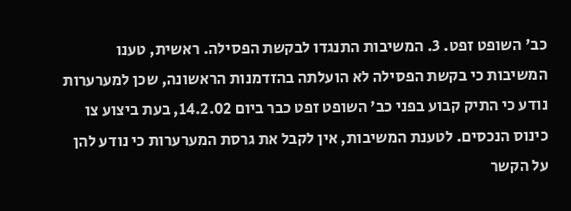כב' השופט זפט. 3. המשיבות התנגדו לבקשת הפסילה. ראשית, טענו המשיבות כי בקשת הפסילה לא הועלתה בהזדמנות הראשונה, שכן למערערות נודע כי התיק קבוע בפני כב' השופט זפט כבר ביום 14.2.02, בעת ביצוע צו כינוס הנכסים. לטענת המשיבות, אין לקבל את גרסת המערערות כי נודע להן על הקשר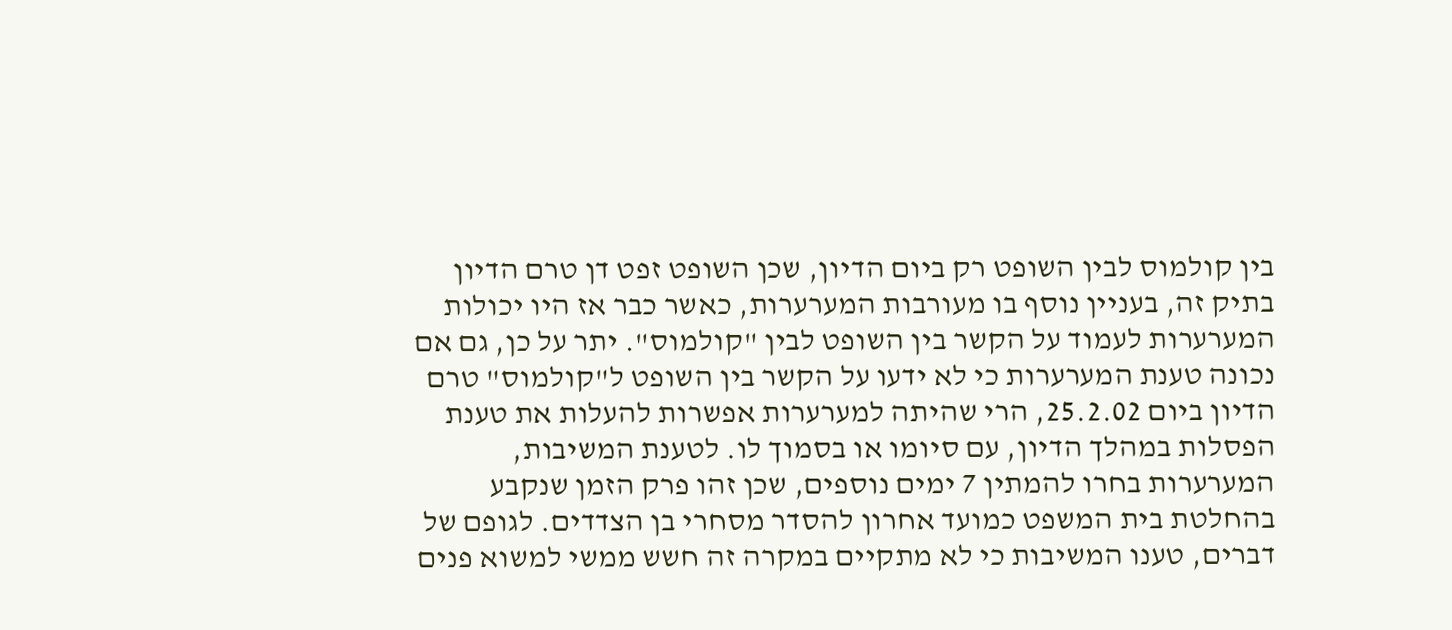בין קולמוס לבין השופט רק ביום הדיון, שכן השופט זפט דן טרם הדיון בתיק זה, בעניין נוסף בו מעורבות המערערות, כאשר כבר אז היו יכולות המערערות לעמוד על הקשר בין השופט לבין "קולמוס". יתר על כן, גם אם נכונה טענת המערערות כי לא ידעו על הקשר בין השופט ל"קולמוס" טרם הדיון ביום 25.2.02, הרי שהיתה למערערות אפשרות להעלות את טענת הפסלות במהלך הדיון, עם סיומו או בסמוך לו. לטענת המשיבות, המערערות בחרו להמתין 7 ימים נוספים, שכן זהו פרק הזמן שנקבע בהחלטת בית המשפט כמועד אחרון להסדר מסחרי בן הצדדים. לגופם של דברים, טענו המשיבות כי לא מתקיים במקרה זה חשש ממשי למשוא פנים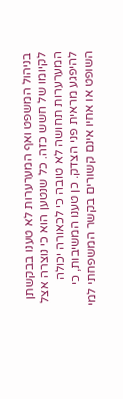בניהול המשפט ואף המערערות לא טענו בבקשתן לקיומו של חשש כזה. כל שנטען הוא כי נוצרה אצל המערערות תחושה לא טובה כי לכאורה יכולה להיפגע מראית פני הצדק. כן טענו המשיבות, כי השופט או אחיו אינם קשורים בקשר המשפחתי למי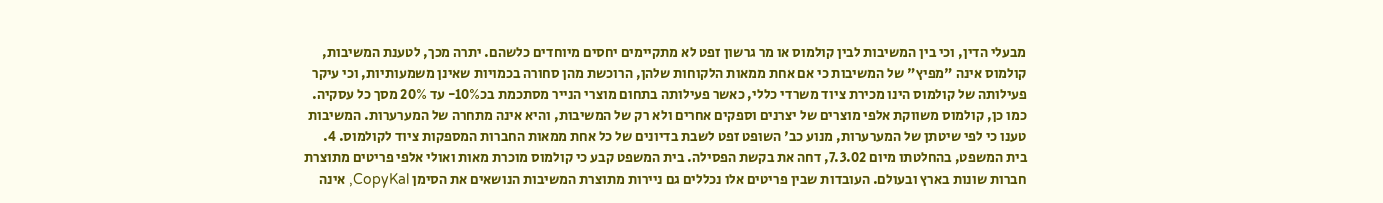מבעלי הדין, וכי בין המשיבות לבין קולמוס או מר גרשון זפט לא מתקיימים יחסים מיוחדים כלשהם. יתרה מכך, לטענת המשיבות, קולמוס אינה "מפיץ" של המשיבות כי אם אחת ממאות הלקוחות שלהן, הרוכשת מהן סחורה בכמויות שאינן משמעותיות, וכי עיקר פעילותה של קולמוס הינו מכירת ציוד משרדי כללי, כאשר פעילותה בתחום מוצרי הנייר מסתכמת בכ10%- עד 20% מסך כל עסקיה. כמו כן, קולמוס משווקת אלפי מוצרים של יצרנים וספקים אחרים ולא רק של המשיבות, והיא אינה מתחרה של המערערות. המשיבות טענו כי לפי שיטתן של המערערות, מנוע כב' השופט זפט לשבת בדיונים של כל אחת ממאות החברות המספקות ציוד לקולמוס. 4. בית המשפט, בהחלטתו מיום 7.3.02, דחה את בקשת הפסילה. בית המשפט קבע כי קולמוס מוכרת מאות ואולי אלפי פריטים מתוצרת חברות שונות בארץ ובעולם. העובדות שבין פריטים אלו נכללים גם ניירות מתוצרת המשיבות הנושאים את הסימן CopyKal, אינה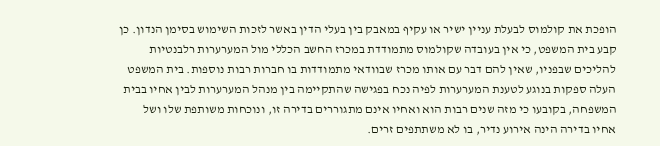הופכת את קולמוס לבעלת עניין ישיר או עקיף במאבק בין בעלי הדין באשר לזכות השימוש בסימן הנדון. כן קבע בית המשפט, כי אין בעובדה שקולמוס מתמודדת במכרז החשב הכללי מול המערערות רלבנטיות להליכים שבפניו, שאין להם דבר עם אותו מכרז שבוודאי מתמודדות בו חברות רבות נוספות. בית המשפט העלה ספקות בנוגע לטענת המערערות לפיה נכח בפגישה שהתקיימה בין מנהל המערערות לבין אחיו בבית המשפחה, בקובעו כי מזה שנים רבות הוא ואחיו אינם מתגוררים בדירה זו, ונוכחות משותפת שלו ושל אחיו בדירה הינה אירוע נדיר, בו לא משתתפים זרים.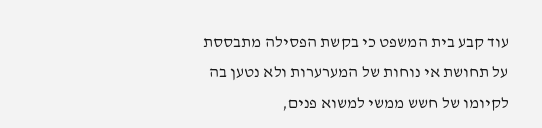עוד קבע בית המשפט כי בקשת הפסילה מתבססת על תחושת אי נוחות של המערערות ולא נטען בה לקיומו של חשש ממשי למשוא פנים,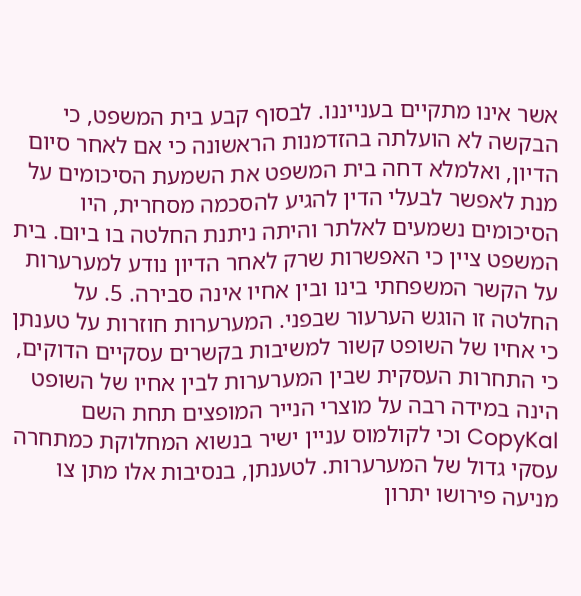אשר אינו מתקיים בענייננו. לבסוף קבע בית המשפט, כי הבקשה לא הועלתה בהזדמנות הראשונה כי אם לאחר סיום הדיון, ואלמלא דחה בית המשפט את השמעת הסיכומים על מנת לאפשר לבעלי הדין להגיע להסכמה מסחרית, היו הסיכומים נשמעים לאלתר והיתה ניתנת החלטה בו ביום. בית המשפט ציין כי האפשרות שרק לאחר הדיון נודע למערערות על הקשר המשפחתי בינו ובין אחיו אינה סבירה. 5. על החלטה זו הוגש הערעור שבפני. המערערות חוזרות על טענתן כי אחיו של השופט קשור למשיבות בקשרים עסקיים הדוקים, כי התחרות העסקית שבין המערערות לבין אחיו של השופט הינה במידה רבה על מוצרי הנייר המופצים תחת השם CopyKal וכי לקולמוס עניין ישיר בנשוא המחלוקת כמתחרה עסקי גדול של המערערות. לטענתן, בנסיבות אלו מתן צו מניעה פירושו יתרון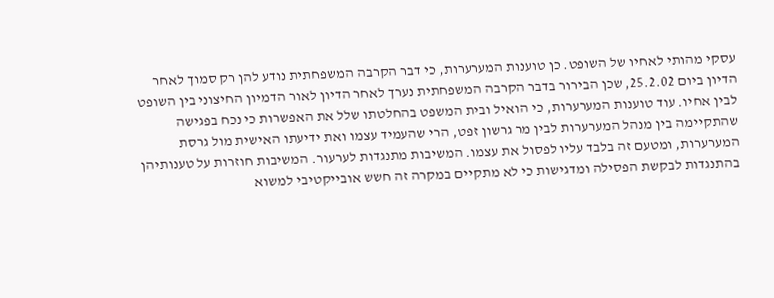עסקי מהותי לאחיו של השופט. כן טוענות המערערות, כי דבר הקרבה המשפחתית נודע להן רק סמוך לאחר הדיון ביום 25.2.02, שכן הבירור בדבר הקרבה המשפחתית נערך לאחר הדיון לאור הדמיון החיצוני בין השופט לבין אחיו. עוד טוענות המערערות, כי הואיל ובית המשפט בהחלטתו שלל את האפשרות כי נכח בפגישה שהתקיימה בין מנהל המערערות לבין מר גרשון זפט, הרי שהעמיד עצמו ואת ידיעתו האישית מול גרסת המערערות, ומטעם זה בלבד עליו לפסול את עצמו. המשיבות מתנגדות לערעור. המשיבות חוזרות על טענותיהן בהתנגדות לבקשת הפסילה ומדגישות כי לא מתקיים במקרה זה חשש אובייקטיבי למשוא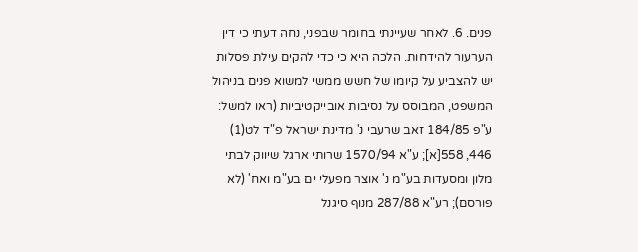פנים. 6. לאחר שעיינתי בחומר שבפני, נחה דעתי כי דין הערעור להידחות. הלכה היא כי כדי להקים עילת פסלות יש להצביע על קיומו של חשש ממשי למשוא פנים בניהול המשפט, המבוסס על נסיבות אובייקטיביות (ראו למשל: ע"פ 184/85 זאב שרעבי נ' מדינת ישראל פ"ד לט(1) 446, 558[א]; ע"א 1570/94 שרותי ארגל שיווק לבתי מלון ומסעדות בע"מ נ' אוצר מפעלי ים בע"מ ואח' (לא פורסם); רע"א 287/88 מנוף סיגנל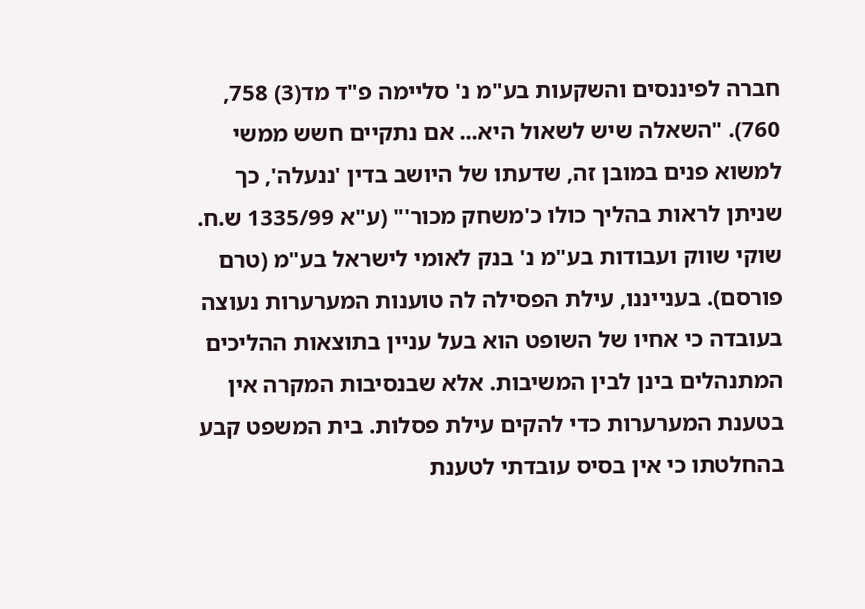חברה לפיננסים והשקעות בע"מ נ' סליימה פ"ד מד(3) 758, 760). "השאלה שיש לשאול היא... אם נתקיים חשש ממשי למשוא פנים במובן זה, שדעתו של היושב בדין 'ננעלה', כך שניתן לראות בהליך כולו כ'משחק מכור'" (ע"א 1335/99 ש.ח. שוקי שווק ועבודות בע"מ נ' בנק לאומי לישראל בע"מ (טרם פורסם). בענייננו, עילת הפסילה לה טוענות המערערות נעוצה בעובדה כי אחיו של השופט הוא בעל עניין בתוצאות ההליכים המתנהלים בינן לבין המשיבות. אלא שבנסיבות המקרה אין בטענת המערערות כדי להקים עילת פסלות. בית המשפט קבע בהחלטתו כי אין בסיס עובדתי לטענת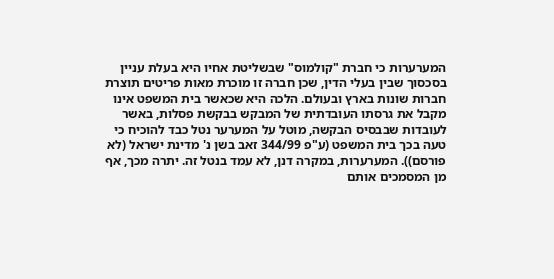המערערות כי חברת "קולמוס" שבשליטת אחיו היא בעלת עניין בסכסוך שבין בעלי הדין, שכן חברה זו מוכרת מאות פריטים תוצרת חברות שונות בארץ ובעולם. הלכה היא שכאשר בית המשפט אינו מקבל את גרסתו העובדתית של המבקש בבקשת פסלות, באשר לעובדות שבבסיס הבקשה, מוטל על המערער נטל כבד להוכיח כי טעה בכך בית המשפט (ע"פ 344/99 זאב בשן נ' מדינת ישראל (לא פורסם)). המערערות, במקרה דנן, לא עמד בנטל זה. יתרה מכך, אף מן המסמכים אותם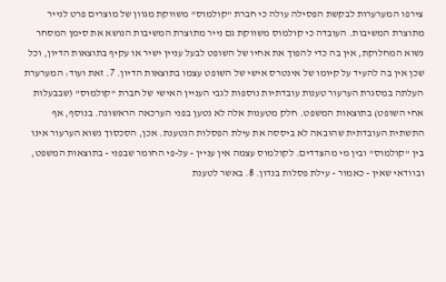צירפו המערערות לבקשת הפסילה עולה כי חברת "קולמוס" משווקת מגוון של מוצרים פרט לנייר מתוצרת המשיבות. העובדה כי קולמוס משווקת גם נייר מתוצרת המשיבות הנושא את סימן המסחר נשוא המחלוקת, אין בה כדי להפוך את אחיו של השופט לבעל עניין ישיר או עקיף בתוצאות הדיון, וכל שכן אין בה להעיד על קיומו של אינטרס אישי של השופט עצמו בתוצאות הדיון. 7. זאת ועוד: המערערת העלתה במסגרת הערעור טענות עובדתיות נוספות לגבי העניין האישי של חברת "קולמוס" (שבבעלות אחי השופט) בתוצאות המשפט. חלק מטענות אלה לא נטען בפני הערכאה הראשונה. בנוסף, אף התשתית העובדתית שהובאה לא ביססה את עילת הפסלות הנטענת. אכן, הסכסוך נשוא הערעור אינו בין "קולמוס" ובין מי מהצדדים. לקולמוס עצמה אין עניין - על-פי החומר שבפני - בתוצאות המשפט, ובוודאי שאין - כאמור - עילת פסלות בנדון. 8. באשר לטענת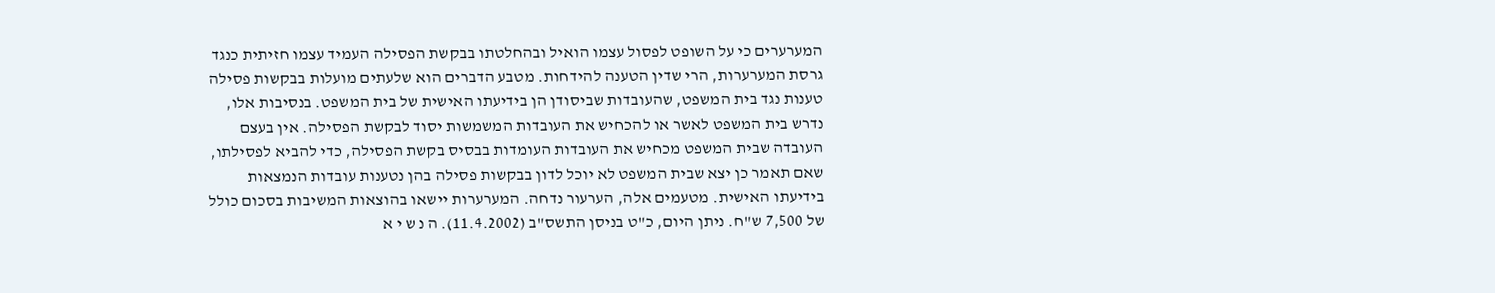המערערים כי על השופט לפסול עצמו הואיל ובהחלטתו בבקשת הפסילה העמיד עצמו חזיתית כנגד גרסת המערערות, הרי שדין הטענה להידחות. מטבע הדברים הוא שלעתים מועלות בבקשות פסילה טענות נגד בית המשפט, שהעובדות שביסודן הן בידיעתו האישית של בית המשפט. בנסיבות אלו, נדרש בית המשפט לאשר או להכחיש את העובדות המשמשות יסוד לבקשת הפסילה. אין בעצם העובדה שבית המשפט מכחיש את העובדות העומדות בבסיס בקשת הפסילה, כדי להביא לפסילתו, שאם תאמר כן יצא שבית המשפט לא יוכל לדון בבקשות פסילה בהן נטענות עובדות הנמצאות בידיעתו האישית. מטעמים אלה, הערעור נדחה. המערערות יישאו בהוצאות המשיבות בסכום כולל של 7,500 ש"ח. ניתן היום, כ"ט בניסן התשס"ב (11.4.2002). ה נ ש י א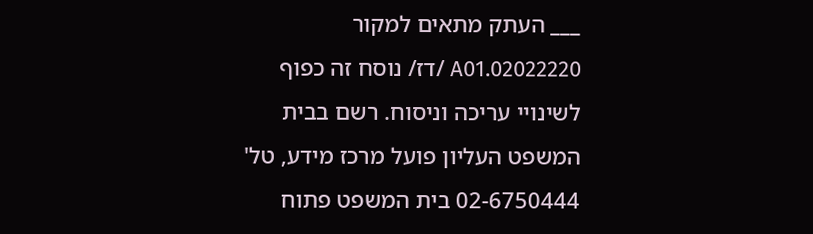___ העתק מתאים למקור 02022220.A01 /דז/ נוסח זה כפוף לשינויי עריכה וניסוח. רשם בבית המשפט העליון פועל מרכז מידע, טל' 02-6750444 בית המשפט פתוח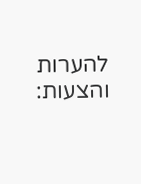להערות והצעות: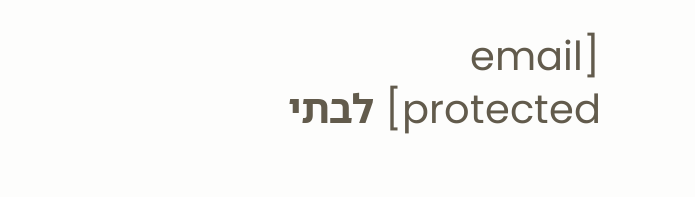[email protected] לבתי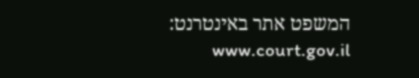המשפט אתר באינטרנט: www.court.gov.il